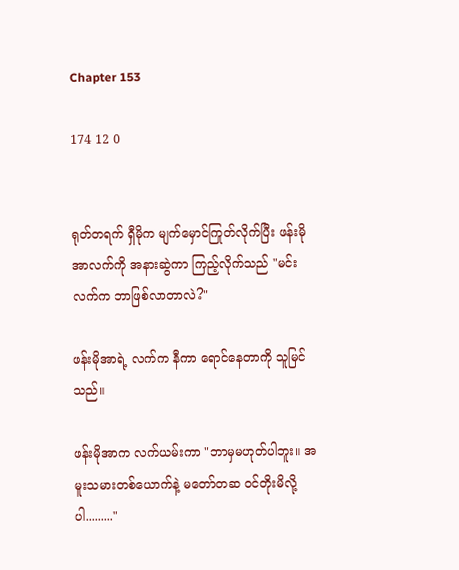Chapter 153

174 12 0


ရုတ်တရက် ရှီမိုက မျက်မှောင်ကြုတ်လိုက်ပြီး ဖန်းမိုအာလက်ကို အနားဆွဲကာ ကြည့်လိုက်သည် "မင်းလက်က ဘာဖြစ်လာတာလဲ?"

ဖန်းမိုအာရဲ့ လက်က နီကာ ရောင်နေတာကို သူမြင်သည်။

ဖန်းမိုအာက လက်ယမ်းကာ "ဘာမှမဟုတ်ပါဘူး။ အမူးသမားတစ်ယောက်နဲ့ မတော်တဆ ဝင်တိုးမိလို့ပါ........."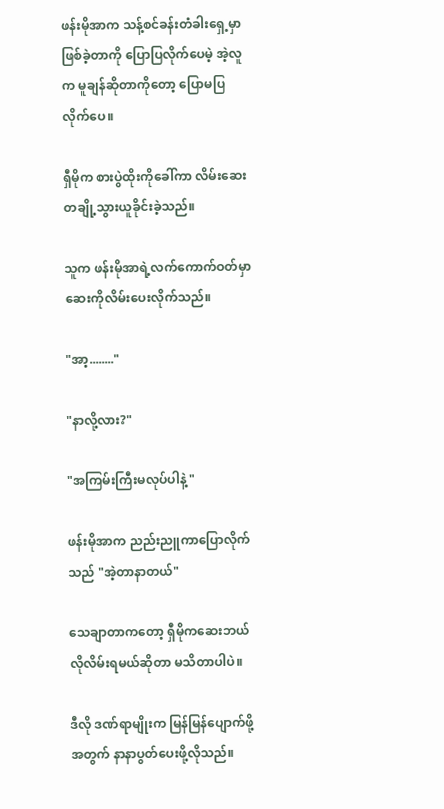ဖန်းမိုအာက သန့်စင်ခန်းတံခါးရှေ့မှာ ဖြစ်ခဲ့တာကို ပြောပြလိုက်ပေမဲ့ အဲ့လူက မူချန်ဆိုတာကိုတော့ ပြောမပြလိုက်ပေ။

ရှီမိုက စားပွဲထိုးကိုခေါ်ကာ လိမ်းဆေးတချို့သွားယူခိုင်းခဲ့သည်။

သူက ဖန်းမိုအာရဲ့လက်ကောက်ဝတ်မှာ ဆေးကိုလိမ်းပေးလိုက်သည်။

"အာ့........"

"နာလို့လား?"

"အကြမ်းကြီးမလုပ်ပါနဲ့ "

ဖန်းမိုအာက ညည်းညူကာပြောလိုက်သည် "အဲ့တာနာတယ်"

သေချာတာကတော့ ရှီမိုက‌ဆေးဘယ်လိုလိမ်းရမယ်ဆိုတာ မသိတာပါပဲ။

ဒီလို ဒဏ်ရာမျိုးက မြန်မြန်ပျောက်ဖို့အတွက် နာနာပွတ်ပေးဖို့လိုသည်။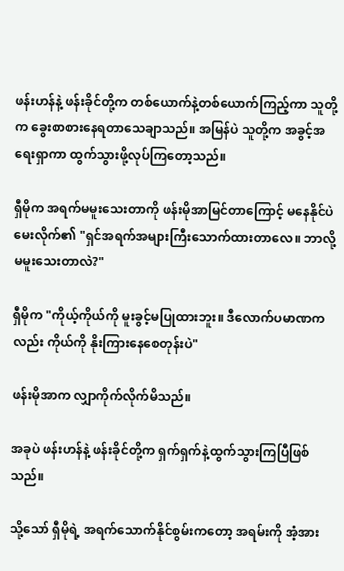ဖန်းဟန်နဲ့ ဖန်းခိုင်တို့က တစ်ယောက်နဲ့တစ်ယောက်ကြည့်ကာ သူတို့က ခွေးစာစားနေရတာသေချာသည်။ အမြန်ပဲ သူတို့က အခွင့်အရေးရှာကာ ထွက်သွားဖို့လုပ်ကြတော့သည်။

ရှီမိုက အရက်မမူးသေးတာကို ဖန်းမိုအာမြင်တာကြောင့် မနေနိုင်ပဲမေးလိုက်၏ "ရှင်အရက်အများကြီးသောက်ထားတာလေ။ ဘာလို့မမူးသေးတာလဲ?"

ရှီမိုက "ကိုယ့်ကိုယ်ကို မူးခွင့်မပြုထားဘူး။ ဒီလောက်ပမာဏကလည်း ကိုယ်ကို နိုးကြားနေစေတုန်းပဲ"

ဖန်းမိုအာက လျှာကိုက်လိုက်မိသည်။

အခုပဲ ဖန်းဟန်နဲ့ ဖန်းခိုင်တို့က ရှက်ရှက်နဲ့ထွက်သွားကြပြီဖြစ်သည်။

သို့သော် ရှီမိုရဲ့ အရက်သောက်နိုင်စွမ်းကတော့ အရမ်းကို အံ့အား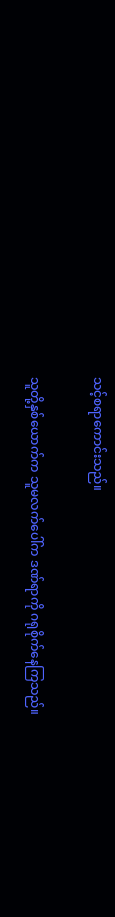သင့်စရာကောင်းသည်။

သူတို့နှစ်ယောက်က သူမလက်ပေါ်က ဒဏ်ရာကို ဂရုစိုက်နေကြသည်။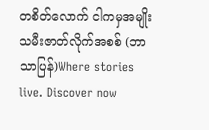တစိတ်လောက် ငါကမှအမျိုးသမီးဇာတ်လိုက်အစစ် (ဘာသာပြန်)Where stories live. Discover now